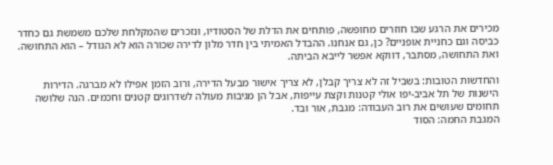מכירים את הרגע שבו חוזרים מחופשה, פותחים את הדלת של הסטודיו, ונזכרים שהמקלחת שלכם משמשת גם כחדר כביסה וגם כחניית אופניים? כן, גם אנחנו. ההבדל האמיתי בין חדר מלון לדירה שכורה הוא לא הגודל – הוא התחושה. ואת התחושה, מסתבר, דווקא אפשר לייבא הביתה.

והחדשות הטובות: בשביל זה לא צריך קבלן, לא צריך אישור מבעל הדירה, ורוב הזמן אפילו לא מברגה. הדירות הישנות של תל אביב-יפו אולי קטנות וקצת עייפות, אבל הן מגיבות מעולה לשדרוגים קטנים וחכמים. הנה שלושה תחומים שעושים את רוב העבודה: מגבת, אור ובד.
המגבת החמה: הסוד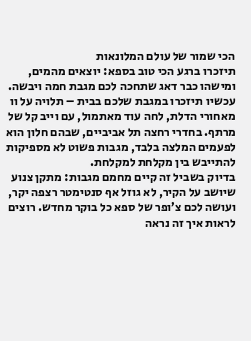הכי שמור של עולם המלונאות
תיזכרו ברגע הכי טוב בספא: יוצאים מהמים, ומישהו כבר דאג שתחכה לכם מגבת חמה ויבשה. עכשיו תיזכרו במגבת שלכם בבית – תלויה על וו מאחורי הדלת, לחה עוד מאתמול, עם וייב קל של מרתף. בחדרי רחצה תל אביביים, שבהם חלון הוא לפעמים המלצה בלבד, מגבות פשוט לא מספיקות להתייבש בין מקלחת למקלחת.
בדיוק בשביל זה קיים מחמם מגבות: מתקן צנוע שיושב על הקיר, לא גוזל אף סנטימטר רצפה יקר, ועושה לכם צ’ופר של ספא כל בוקר מחדש. רוצים לראות איך זה נראה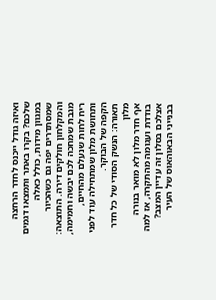ואיזה גודל ייכנס לחדר הרחצה שלכם? בקרו באתר ותמצאו דגמים במגוון מידות, כולל כאלה שמסתדרים יפה גם כשהכיור והמקלחון חולקים דירה. התוצאה: מגבת שמחכה לכם יבשה וחמימה, ריח לחות שנעלם מהחיים, ותחושת מלון שמתחילה עוד לפני הקפה של הבוקר.
תאורה: הנשק הסודי של כל חדר מלון
אף חדר מלון לא מואר בנורה בודדת ועגומה מהתקרה, אז למה אצלכם בסלון זה עדיין המצב? בבנייני הבאוהאוס של העיר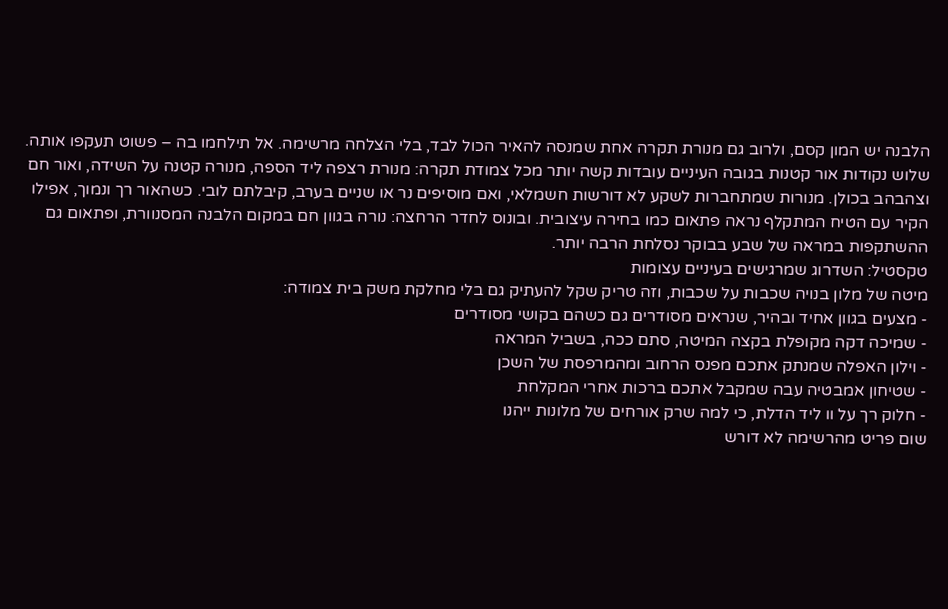הלבנה יש המון קסם, ולרוב גם מנורת תקרה אחת שמנסה להאיר הכול לבד, בלי הצלחה מרשימה. אל תילחמו בה – פשוט תעקפו אותה.
שלוש נקודות אור קטנות בגובה העיניים עובדות קשה יותר מכל צמודת תקרה: מנורת רצפה ליד הספה, מנורה קטנה על השידה, ואור חם וצהבהב בכולן. מנורות שמתחברות לשקע לא דורשות חשמלאי, ואם מוסיפים נר או שניים בערב, קיבלתם לובי. כשהאור רך ונמוך, אפילו הקיר עם הטיח המתקלף נראה פתאום כמו בחירה עיצובית. ובונוס לחדר הרחצה: נורה בגוון חם במקום הלבנה המסנוורת, ופתאום גם ההשתקפות במראה של שבע בבוקר נסלחת הרבה יותר.
טקסטיל: השדרוג שמרגישים בעיניים עצומות
מיטה של מלון בנויה שכבות על שכבות, וזה טריק שקל להעתיק גם בלי מחלקת משק בית צמודה:
- מצעים בגוון אחיד ובהיר, שנראים מסודרים גם כשהם בקושי מסודרים
- שמיכה דקה מקופלת בקצה המיטה, סתם ככה, בשביל המראה
- וילון האפלה שמנתק אתכם מפנס הרחוב ומהמרפסת של השכן
- שטיחון אמבטיה עבה שמקבל אתכם ברכות אחרי המקלחת
- חלוק רך על וו ליד הדלת, כי למה שרק אורחים של מלונות ייהנו
שום פריט מהרשימה לא דורש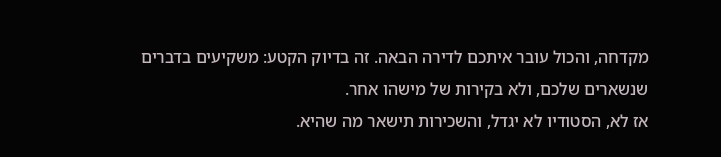מקדחה, והכול עובר איתכם לדירה הבאה. זה בדיוק הקטע: משקיעים בדברים שנשארים שלכם, ולא בקירות של מישהו אחר.
אז לא, הסטודיו לא יגדל, והשכירות תישאר מה שהיא.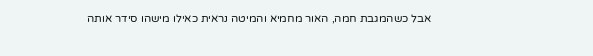אבל כשהמגבת חמה, האור מחמיא והמיטה נראית כאילו מישהו סידר אותה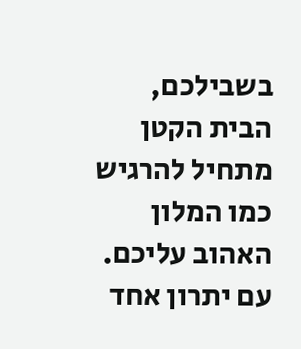בשבילכם, הבית הקטן מתחיל להרגיש כמו המלון האהוב עליכם. עם יתרון אחד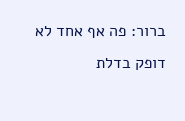ברור: פה אף אחד לא דופק בדלת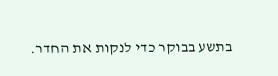בתשע בבוקר כדי לנקות את החדר.